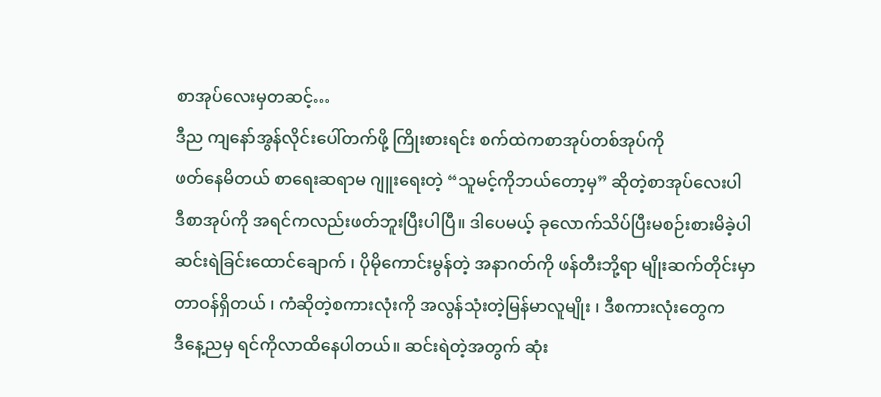စာအုပ်လေးမှတဆင့်…
ဒီည ကျနော်အွန်လိုင်းပေါ်တက်ဖို့ ကြိုးစားရင်း စက်ထဲကစာအုပ်တစ်အုပ်ကို
ဖတ်နေမိတယ် စာရေးဆရာမ ဂျူးရေးတဲ့ “သူမင့်ကိုဘယ်တော့မှ” ဆိုတဲ့စာအုပ်လေးပါ
ဒီစာအုပ်ကို အရင်ကလည်းဖတ်ဘူးပြီးပါပြီ။ ဒါပေမယ့် ခုလောက်သိပ်ပြီးမစဉ်းစားမိခဲ့ပါ
ဆင်းရဲခြင်းထောင်ချောက် ၊ ပိုမိုကောင်းမွန်တဲ့ အနာဂတ်ကို ဖန်တီးဘို့ရာ မျိုးဆက်တိုင်းမှာ
တာဝန်ရှိတယ် ၊ ကံဆိုတဲ့စကားလုံးကို အလွန်သုံးတဲ့မြန်မာလူမျိုး ၊ ဒီစကားလုံးတွေက
ဒီနေ့ညမှ ရင်ကိုလာထိနေပါတယ်။ ဆင်းရဲတဲ့အတွက် ဆုံး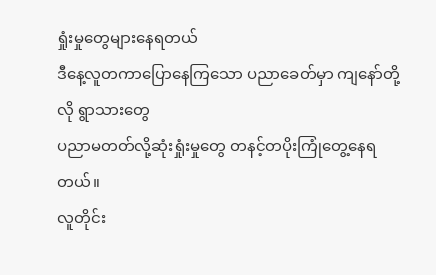ရှုံးမှုတွေများနေရတယ်
ဒီနေ့လူတကာပြောနေကြသော ပညာခေတ်မှာ ကျနော်တို့လို ရွာသားတွေ
ပညာမတတ်လို့ဆုံးရှုံးမှုတွေ တနင့်တပိုးကြုံတွေ့နေရတယ်။
လူတိုင်း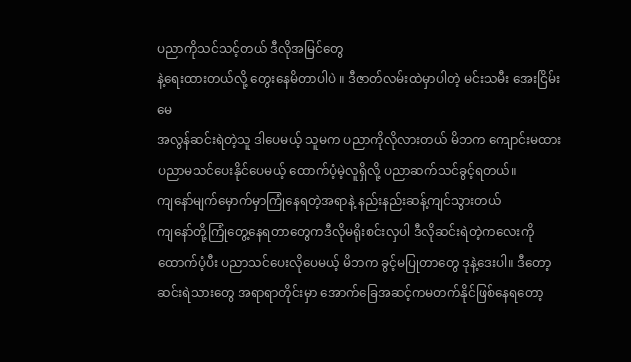ပညာကိုသင်သင့်တယ် ဒီလိုအမြင်တွေ
နဲ့ရေးထားတယ်လို့ တွေးနေမိတာပါပဲ ။ ဒီဇာတ်လမ်းထဲမှာပါတဲ့ မင်းသမီး အေးငြိမ်းမေ
အလွန်ဆင်းရဲတဲ့သူ ဒါပေမယ့် သူမက ပညာကိုလိုလားတယ် မိဘက ကျောင်းမထား
ပညာမသင်ပေးနိုင်ပေမယ့် ထောက်ပံ့မဲ့လူရှိလို့ ပညာဆက်သင်ခွင့်ရတယ်။
ကျနော်မျက်မှောက်မှာကြုံနေရတဲ့အရာနဲ့ နည်းနည်းဆန့်ကျင်သွားတယ်
ကျနော်တို့ကြုံတွေ့နေရတာတွေကဒီလိုမရိုးစင်းလှပါ ဒီလိုဆင်းရဲတဲ့ကလေးကို
ထောက်ပံ့ပီး ပညာသင်ပေးလိုပေမယ့် မိဘက ခွင့်မပြုတာတွေ ဒုနဲ့ဒေးပါ။ ဒီတော့
ဆင်းရဲသားတွေ အရာရာတိုင်းမှာ အောက်ခြေအဆင့်ကမတက်နိုင်ဖြစ်နေရတော့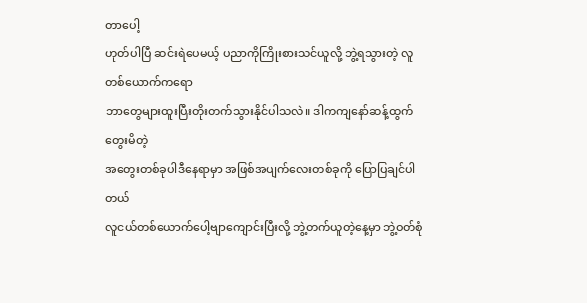တာပေါ့
ဟုတ်ပါပြီ ဆင်းရဲပေမယ့် ပညာကိုကြိုးစားသင်ယူလို့ ဘွဲ့ရသွားတဲ့ လူတစ်ယောက်ကရော
ဘာတွေများထူးပြီးတိုးတက်သွားနိုင်ပါသလဲ။ ဒါကကျနော်ဆန့်ထွက်တွေးမိတဲ့
အတွေးတစ်ခုပါဒီနေရာမှာ အဖြစ်အပျက်လေးတစ်ခုကို ပြောပြချင်ပါတယ်
လူငယ်တစ်ယောက်ပေါ့ဗျာကျောင်းပြီးလို့ ဘွဲ့တက်ယူတဲ့နေ့မှာ ဘွဲ့ဝတ်စုံ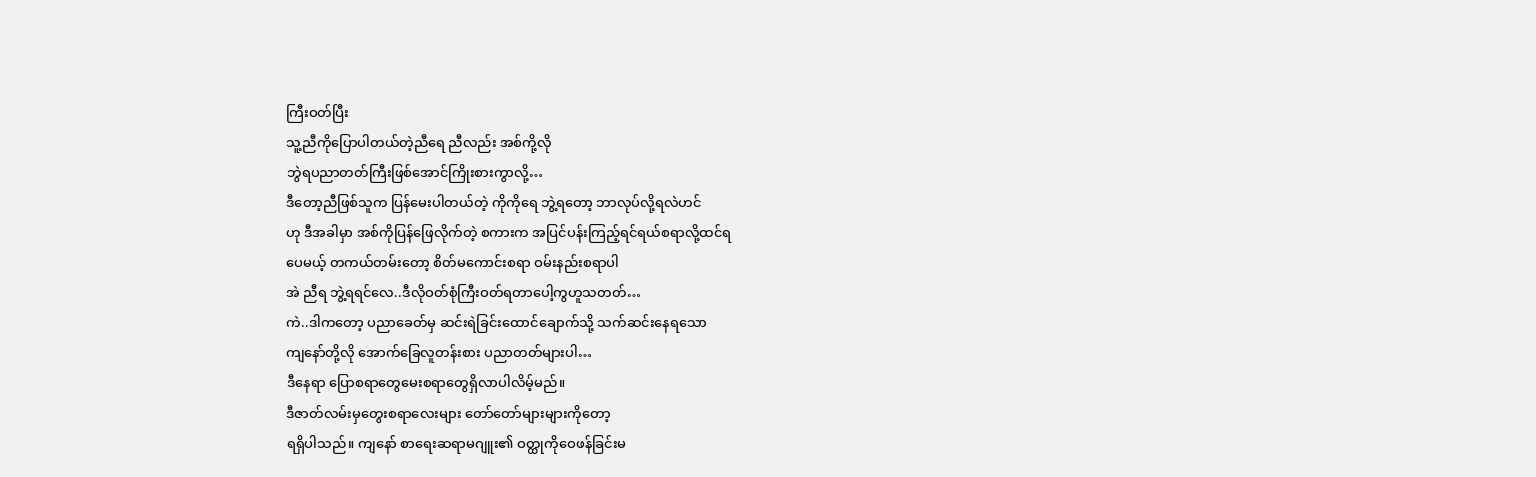ကြီးဝတ်ပြီး
သူ့ညီကိုပြောပါတယ်တဲ့ညီရေ ညီလည်း အစ်ကို့လို
ဘွဲရပညာတတ်ကြီးဖြစ်အောင်ကြိုးစားကွာလို့…
ဒီတော့ညီဖြစ်သူက ပြန်မေးပါတယ်တဲ့ ကိုကိုရေ ဘွဲ့ရတော့ ဘာလုပ်လို့ရလဲဟင်
ဟု ဒီအခါမှာ အစ်ကိုပြန်ဖြေလိုက်တဲ့ စကားက အပြင်ပန်းကြည့်ရင်ရယ်စရာလို့ထင်ရ
ပေမယ့် တကယ်တမ်းတော့ စိတ်မကောင်းစရာ ဝမ်းနည်းစရာပါ
အဲ ညီရ ဘွဲ့ရရင်လေ..ဒီလိုဝတ်စုံကြီးဝတ်ရတာပေါ့ကွဟူသတတ်…
ကဲ..ဒါကတော့ ပညာခေတ်မှ ဆင်းရဲခြင်းထောင်ချောက်သို့ သက်ဆင်းနေရသော
ကျနော်တို့လို အောက်ခြေလူတန်းစား ပညာတတ်များပါ…
ဒီနေရာ ပြောစရာတွေမေးစရာတွေရှိလာပါလိမ့်မည်။
ဒီဇာတ်လမ်းမှတွေးစရာလေးများ တော်တော်များများကိုတော့
ရရှိပါသည်။ ကျနော် စာရေးဆရာမဂျူး၏ ဝတ္ထုကိုဝေဖန်ခြင်းမ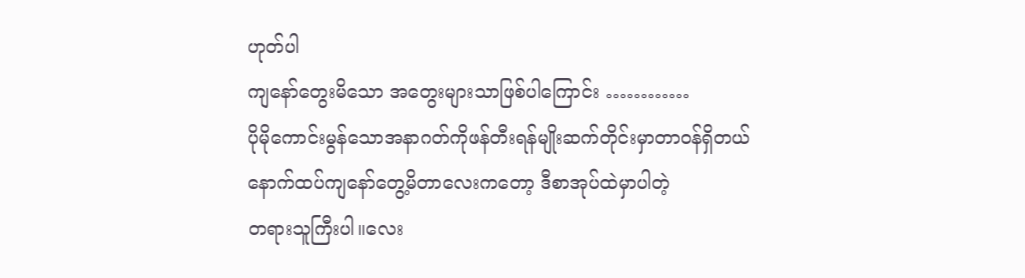ဟုတ်ပါ
ကျနော်တွေးမိသော အတွေးများသာဖြစ်ပါကြောင်း …………
ပိုမိုကောင်းမွန်သောအနာဂတ်ကိုဖန်တီးရန်မျိုးဆက်တိုင်းမှာတာဝန်ရှိတယ်
နောက်ထပ်ကျနော်တွေ့မိတာလေးကတော့ ဒီစာအုပ်ထဲမှာပါတဲ့
တရားသူကြီးပါ။လေး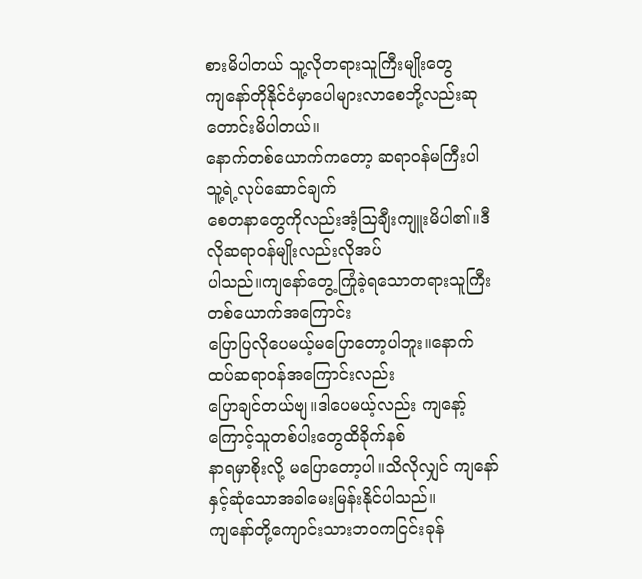စားမိပါတယ် သူ့လိုတရားသူကြီးမျိုးတွေ
ကျနော်တိုနိုင်ငံမှာပေါများလာစေဘို့လည်းဆုတောင်းမိပါတယ်။
နောက်တစ်ယောက်ကတော့ ဆရာဝန်မကြီးပါ သူ့ရဲ့လုပ်ဆောင်ချက်
စေတနာတွေကိုလည်းအံ့ဩချီးကျူးမိပါ၏။ဒီလိုဆရာဝန်မျိုးလည်းလိုအပ်
ပါသည်။ကျနော်တွေ့ကြုံခဲ့ရသောတရားသူကြီးတစ်ယောက်အကြောင်း
ပြောပြလိုပေမယ့်မပြောတော့ပါဘူး။နောက်ထပ်ဆရာဝန်အကြောင်းလည်း
ပြောချင်တယ်ဗျ။ဒါပေမယ့်လည်း ကျနော့်ကြောင့်သူတစ်ပါးတွေထိခိုက်နစ်
နာရမှာစိုးလို့ မပြောတော့ပါ။သိလိုလျှင် ကျနော်နှင့်ဆုံသောအခါမေးမြန်းနိုင်ပါသည်။
ကျနော်တို့ကျောင်းသားဘဝကငြင်းခုန်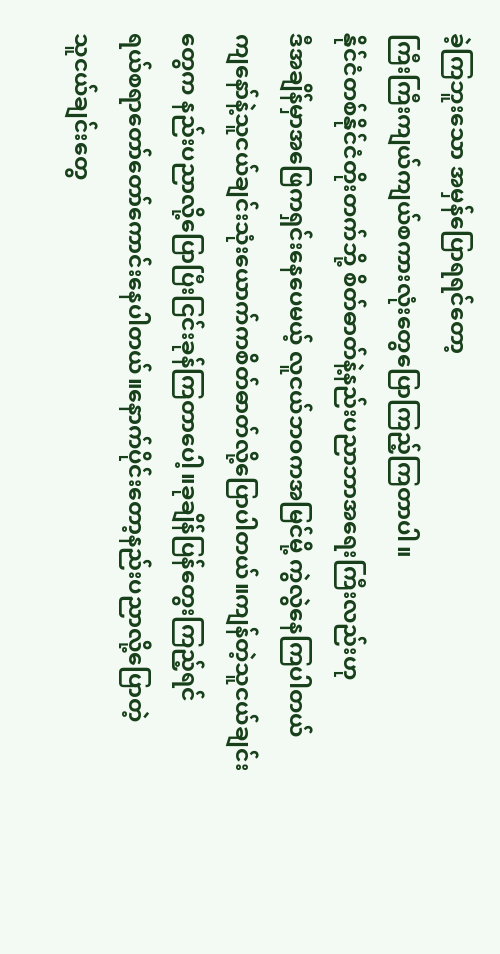ခဲ့ကြဘူးသော အမှန်ပြောရရင်တော့
ကြီးကြီးကျယ်ကျယ်စကားလုံးတွေပြောကြည့်ကြတာပါ။
နိုင်ငံတစ်နိုင်ငံတိုးတက်ဘို့ စိတ်ဓာတ်နဲ့နည်းပညာဘာအရေးကြီးလည်းဟု
ဒီအချိန်မှာအဖြေကရှင်းနေပေမယ့် လူငယ်ဘဝကအမြင်မို့ ကွဲလွဲနေကြပါတယ်
ကျနော်နဲ့သူငယ်ချင်းသုံးယောက်ကစိတ်ဓာတ်လို့ပြောပါတယ်။ကျန်တဲ့သူငယ်ချင်း
တွေက နည်းပညာလို့ပြောပြီးငြင်းခုန်ကြတာပေါ့။ခုချိန်ပြန်တွေးကြည့်ရင်
ရယ်စရာတော်တော်ကောင်းနေပါတယ်။နောက်ပိုင်းတော့နည်းပညာလို့ပြောတဲ့
သူငယ်ချင်းတွေ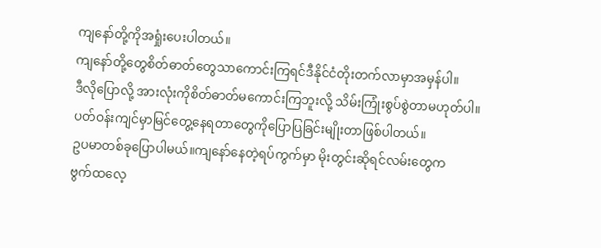ကျနော်တို့ကိုအရှုံးပေးပါတယ်။
ကျနော်တို့တွေစိတ်ဓာတ်တွေသာကောင်းကြရင်ဒီနိုင်ငံတိုးတက်လာမှာအမှန်ပါ။
ဒီလိုပြောလို့ အားလုံးကိုစိတ်ဓာတ်မကောင်းကြဘူးလို့ သိမ်းကြုံးစွပ်စွဲတာမဟုတ်ပါ။
ပတ်ဝန်းကျင်မှာမြင်တွေ့နေရတာတွေကိုပြောပြခြင်းမျိုးတာဖြစ်ပါတယ်။
ဥပမာတစ်ခုပြောပါမယ်။ကျနော်နေတဲ့ရပ်ကွက်မှာ မိုးတွင်းဆိုရင်လမ်းတွေက
ဗွက်ထလေ့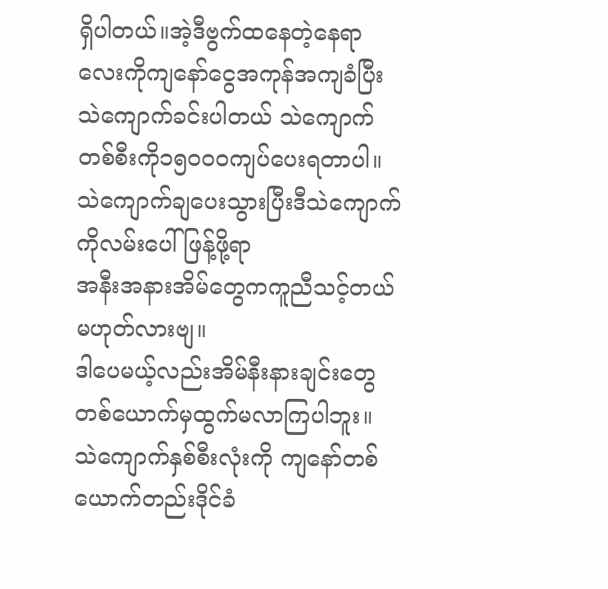ရှိပါတယ်။အဲ့ဒီဗွက်ထနေတဲ့နေရာလေးကိုကျနော်ငွေအကုန်အကျခံပြီး
သဲကျောက်ခင်းပါတယ် သဲကျောက်တစ်စီးကို၁၅၀၀ဝကျပ်ပေးရတာပါ။
သဲကျောက်ချပေးသွားပြီးဒီသဲကျောက်ကိုလမ်းပေါ်ဖြန့်ဖို့ရာ
အနီးအနားအိမ်တွေကကူညီသင့်တယ်မဟုတ်လားဗျ။
ဒါပေမယ့်လည်းအိမ်နီးနားချင်းတွေ တစ်ယောက်မှထွက်မလာကြပါဘူး။
သဲကျောက်နှစ်စီးလုံးကို ကျနော်တစ်ယောက်တည်းဒိုင်ခံ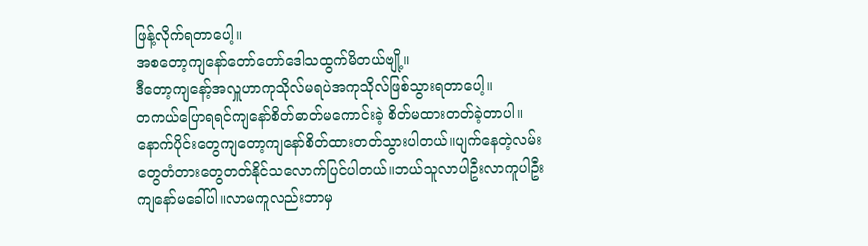ဖြန့်လိုက်ရတာပေါ့။
အစတော့ကျနော်တော်တော်ဒေါသထွက်မိတယ်ဗျို့။
ဒီတော့ကျနော့်အလှူဟာကုသိုလ်မရပဲအကုသိုလ်ဖြစ်သွားရတာပေါ့။
တကယ်ပြောရရင်ကျနော်စိတ်ဓာတ်မကောင်းခဲ့ စိတ်မထားတတ်ခဲ့တာပါ။
နောက်ပိုင်းတွေကျတော့ကျနော်စိတ်ထားတတ်သွားပါတယ်။ပျက်နေတဲ့လမ်း
တွေတံတားတွေတတ်နိုင်သလောက်ပြင်ပါတယ်။ဘယ်သူလာပါဦးလာကူပါဦး
ကျနော်မခေါ်ပါ။လာမကူလည်းဘာမှ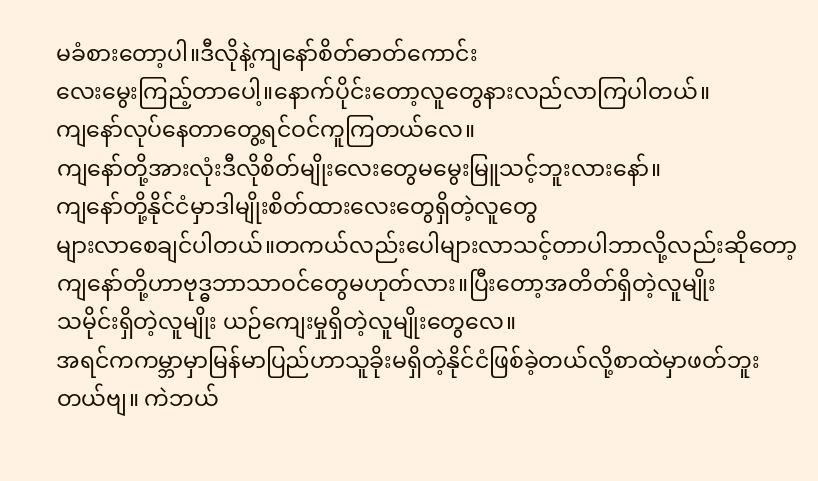မခံစားတော့ပါ။ဒီလိုနဲ့ကျနော်စိတ်ဓာတ်ကောင်း
လေးမွေးကြည့်တာပေါ့။နောက်ပိုင်းတော့လူတွေနားလည်လာကြပါတယ်။
ကျနော်လုပ်နေတာတွေ့ရင်ဝင်ကူကြတယ်လေ။
ကျနော်တို့အားလုံးဒီလိုစိတ်မျိုးလေးတွေမမွေးမြူသင့်ဘူးလားနော်။
ကျနော်တို့နိုင်ငံမှာဒါမျိုးစိတ်ထားလေးတွေရှိတဲ့လူတွေ
များလာစေချင်ပါတယ်။တကယ်လည်းပေါများလာသင့်တာပါဘာလို့လည်းဆိုတော့
ကျနော်တို့ဟာဗုဒ္ဓဘာသာဝင်တွေမဟုတ်လား။ပြီးတော့အတိတ်ရှိတဲ့လူမျိုး
သမိုင်းရှိတဲ့လူမျိုး ယဉ်ကျေးမှုရှိတဲ့လူမျိုးတွေလေ။
အရင်ကကမ္ဘာမှာမြန်မာပြည်ဟာသူခိုးမရှိတဲ့နိုင်ငံဖြစ်ခဲ့တယ်လို့စာထဲမှာဖတ်ဘူး
တယ်ဗျ။ ကဲဘယ်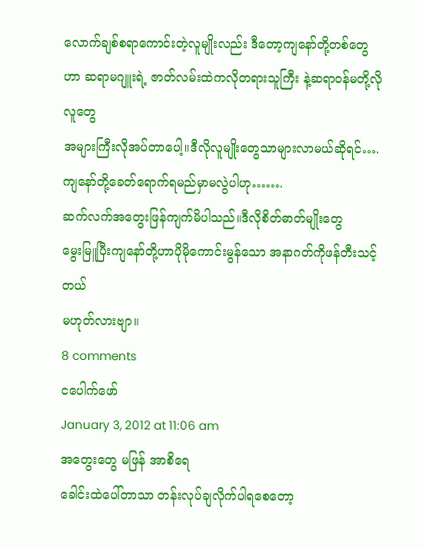လောက်ချစ်စရာကောင်းတဲ့လူမျိုးလည်း ဒီတော့ကျနော်တို့တစ်တွေ
ဟာ ဆရာမဂျူးရဲ့ ဇာတ်လမ်းထဲကလိုတရားသူကြီး နဲ့ဆရာဝန်မတို့လိုလူတွေ
အများကြီးလိုအပ်တာပေါ့။ဒီလိုလူမျိုးတွေသာများလာမယ်ဆိုရင်….
ကျနော်တို့ခေတ်ရောက်ရမည်မှာမလွဲပါဟု…….
ဆက်လက်အတွေးဖြန်ကျက်မိပါသည်။ဒီလိုစိတ်ဓာတ်မျိုးတွေ
မွေးမြူပြီးကျနော်တို့ဟာပိုမိုကောင်းမွန်သော အနာဂတ်ကိုဖန်တီးသင့်တယ်
မဟုတ်လားဗျာ။
8 comments
ငပေါက်ဖော်
January 3, 2012 at 11:06 am
အတွေးတွေ မဖြန် အာစိရေ
ခေါင်းထဲပေါ်တာသာ တန်းလုပ်ချလိုက်ပါရစေတော့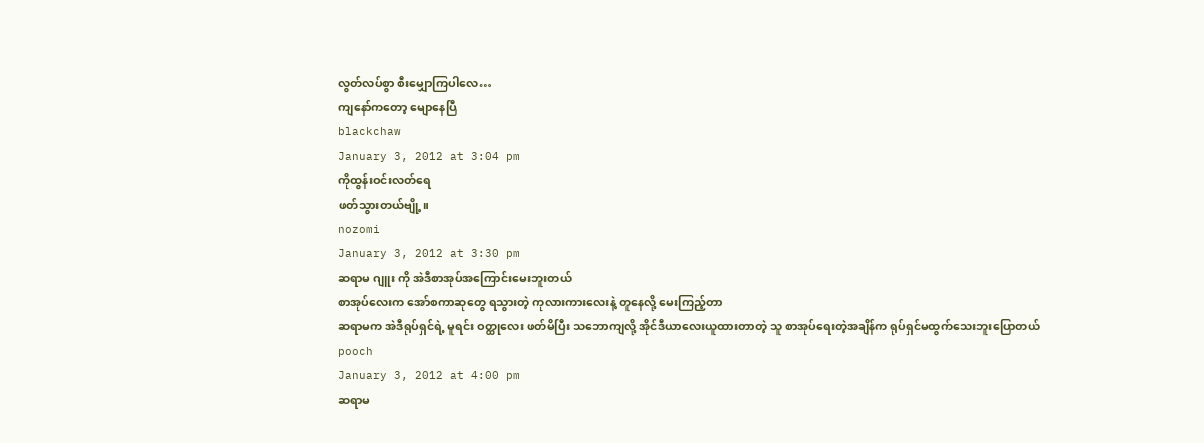လွတ်လပ်စွာ စီးမျှောကြပါလေ…
ကျနော်ကတော့ မျောနေပြီ
blackchaw
January 3, 2012 at 3:04 pm
ကိုထွန်းဝင်းလတ်ရေ
ဖတ်သွားတယ်ဗျို့။
nozomi
January 3, 2012 at 3:30 pm
ဆရာမ ဂျူး ကို အဲဒီစာအုပ်အကြောင်းမေးဘူးတယ်
စာအုပ်လေးက အော်စကာဆုတွေ ရသွားတဲ့ ကုလားကားလေးနဲ့ တူနေလို့ မေးကြည့်တာ
ဆရာမက အဲဒီရုပ်ရှင်ရဲ့ မူရင်း ဝတ္ထုလေး ဖတ်မိပြီး သဘောကျလို့ အိုင်ဒီယာလေးယူထားတာတဲ့ သူ စာအုပ်ရေးတဲ့အချိန်က ရုပ်ရှင်မထွက်သေးဘူးပြောတယ်
pooch
January 3, 2012 at 4:00 pm
ဆရာမ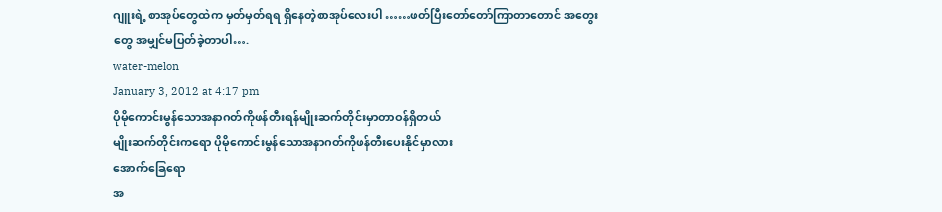ဂျူးရဲ့ စာအုပ်တွေထဲက မှတ်မှတ်ရရ ရှိနေတဲ့စာအုပ်လေးပါ ……ဖတ်ပြီးတော်တော်ကြာတာတောင် အတွေးတွေ အမျှင်မပြတ်ခဲ့တာပါ….
water-melon
January 3, 2012 at 4:17 pm
ပိုမိုကောင်းမွန်သောအနာဂတ်ကိုဖန်တီးရန်မျိုးဆက်တိုင်းမှာတာဝန်ရှိတယ်
မျိုးဆက်တိုင်းကရော ပိုမိုကောင်းမွန်သောအနာဂတ်ကိုဖန်တီးပေးနိုင်မှာလား
အောက်ခြေရော
အ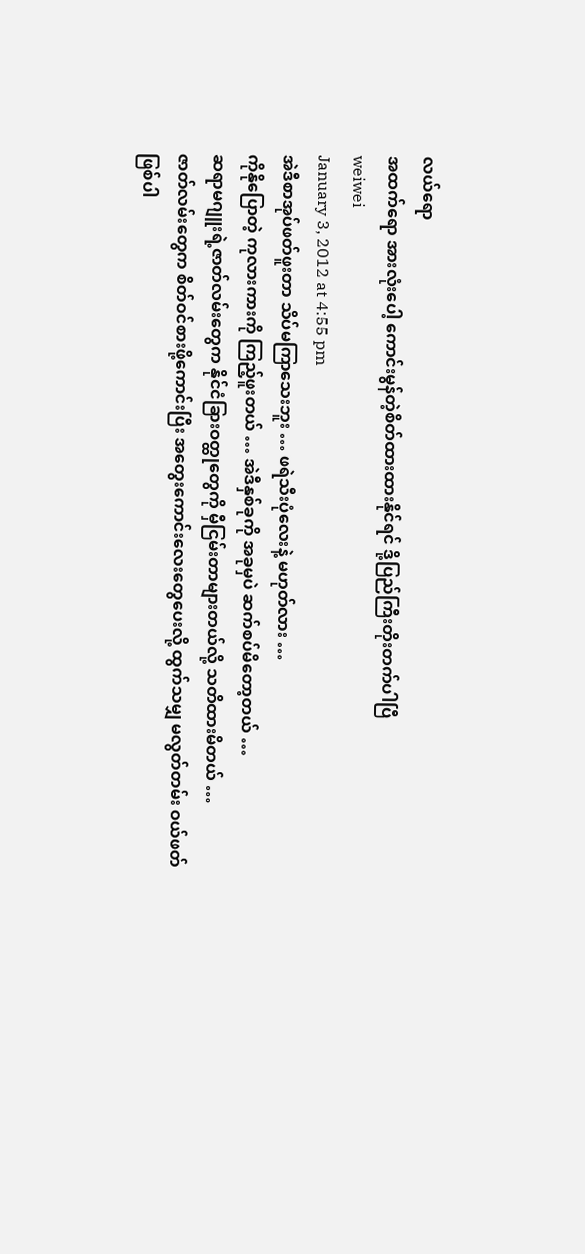လယ်ရော
အထက်ရော အားလုံးပေါ့ ကောင်းမွန်တဲ့စိတ်ထားထားနိုင်ရင် ဒို့ပြည်ကြီးတိုးတက်ပါပြီ
weiwei
January 3, 2012 at 4:55 pm
အဲဒီစာအုပ်ဖတ်ဖူးတာ သိပ်မကြာသေးဘူး … ဖရဲသီးပုံလေးနဲ့ မဟုတ်လား …
ကိုနိုပြောတဲ့ ကုလားကားကို ကြည့်ဖူးတယ် … အဲဒီနှစ်ခုကို အခုမှပဲ ဆက်စပ်မိတော့တယ် …
ဆရာမဂျူးရဲ့ဇာတ်လမ်းတွေက နိုင်ငံခြားဝတ္ထုတွေကို မှီငြမ်းတာများတယ်လို့ သတိထားမိတယ် …
ဇာတ်လမ်းတွေက စိတ်ဝင်စားဖို့ကောင်းပြီး အတွေးကောင်းလေးတွေပေးလို့ ထွက်သမျှ မလွတ်တမ်း ဝယ်ဖတ်ဖြစ်ပါ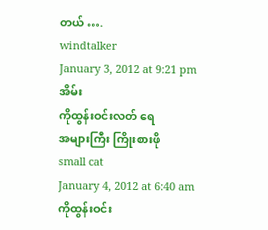တယ် ….
windtalker
January 3, 2012 at 9:21 pm
အိမ်း
ကိုထွန်းဝင်းလတ် ရေ
အများကြီး ကြိုးစားဖို
small cat
January 4, 2012 at 6:40 am
ကိုထွန်းဝင်း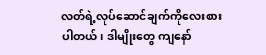လတ်ရဲ့လုပ်ဆောင်ချက်ကိုလေးစားပါတယ်၊ ဒါမျိုးတွေ ကျနော်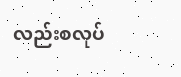လည်းစလုပ်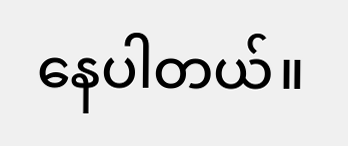နေပါတယ်။